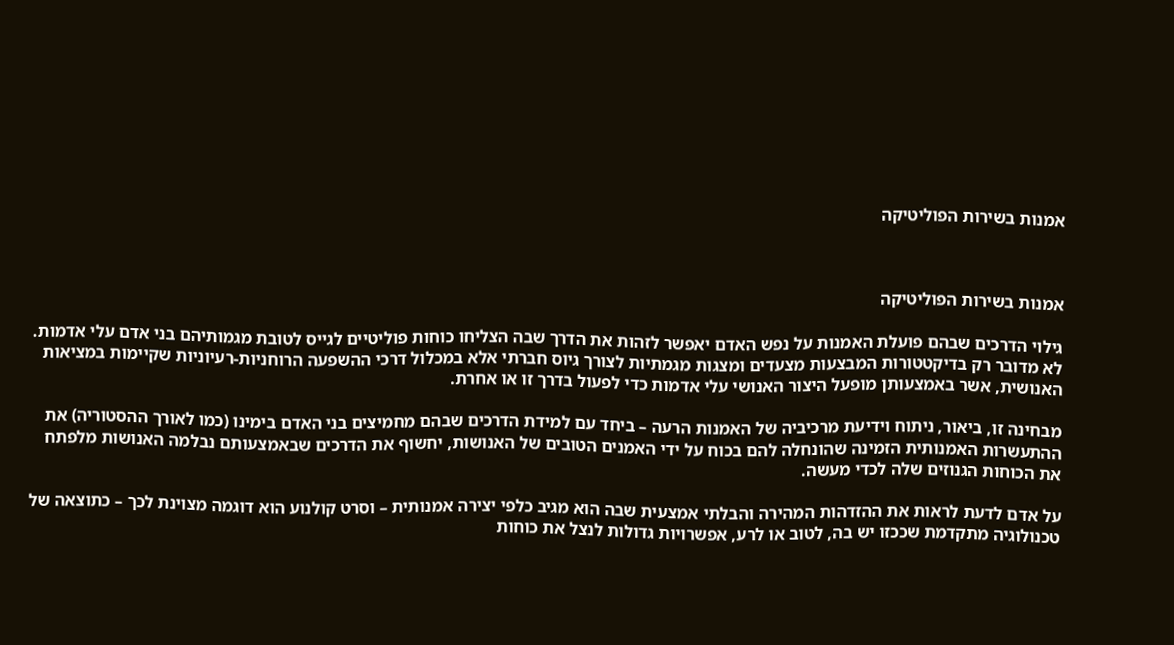אמנות בשירות הפוליטיקה



אמנות בשירות הפוליטיקה

גילוי הדרכים שבהם פועלת האמנות על נפש האדם יאפשר לזהות את הדרך שבה הצליחו כוחות פוליטיים לגייס לטובת מגמותיהם בני אדם עלי אדמות. לא מדובר רק בדיקטטורות המבצעות מצעדים ומצגות מגמתיות לצורך גיוס חברתי אלא במכלול דרכי ההשפעה הרוחניות-רעיוניות שקיימות במציאות האנושית, אשר באמצעותן מופעל היצור האנושי עלי אדמות כדי לפעול בדרך זו או אחרת.

מבחינה זו, ביאור, ניתוח וידיעת מרכיביה של האמנות הרעה – ביחד עם למידת הדרכים שבהם מחמיצים בני האדם בימינו (כמו לאורך ההסטוריה) את ההתעשרות האמנותית הזמינה שהונחלה להם בכוח על ידי האמנים הטובים של האנושות, יחשוף את הדרכים שבאמצעותם נבלמה האנושות מלפתח את הכוחות הגנוזים שלה לכדי מעשה.

על אדם לדעת לראות את ההזדהות המהירה והבלתי אמצעית שבה הוא מגיב כלפי יצירה אמנותית – וסרט קולנוע הוא דוגמה מצוינת לכך – כתוצאה של טכנולוגיה מתקדמת שככזו יש בה, לטוב או לרע, אפשרויות גדולות לנצל את כוחות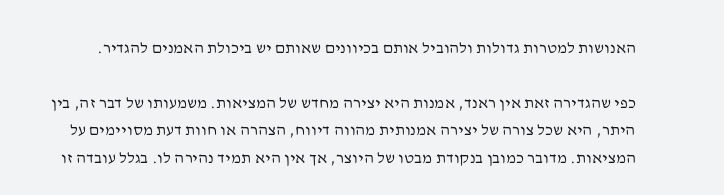האנושות למטרות גדולות ולהוביל אותם בכיוונים שאותם יש ביכולת האמנים להגדיר.

כפי שהגדירה זאת אין ראנד, אמנות היא יצירה מחדש של המציאות. משמעותו של דבר זה, בין היתר, היא שכל צורה של יצירה אמנותית מהווה דיווח, הצהרה או חוות דעת מסויימים על המציאות. מדובר כמובן בנקודת מבטו של היוצר, אך אין היא תמיד נהירה לו. בגלל עובדה זו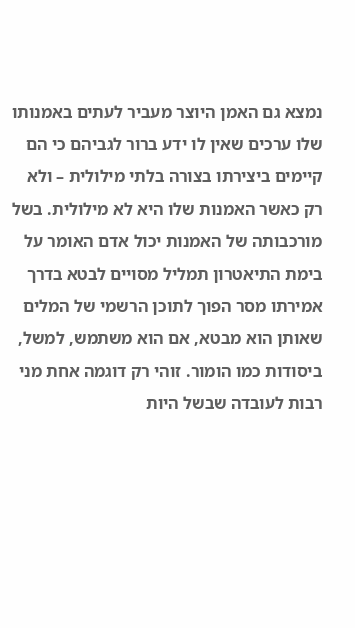נמצא גם האמן היוצר מעביר לעתים באמנותו שלו ערכים שאין לו ידע ברור לגביהם כי הם קיימים ביצירתו בצורה בלתי מילולית – ולא רק כאשר האמנות שלו היא לא מילולית. בשל מורכבותה של האמנות יכול אדם האומר על בימת התיאטרון תמליל מסויים לבטא בדרך אמירתו מסר הפוך לתוכן הרשמי של המלים שאותן הוא מבטא, אם הוא משתמש, למשל, ביסודות כמו הומור. זוהי רק דוגמה אחת מני רבות לעובדה שבשל היות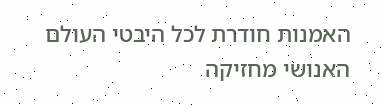האמנות חודרת לכל היבטי העולם האנושי מחזיקה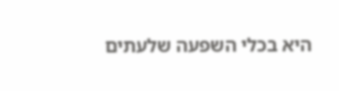היא בכלי השפעה שלעתים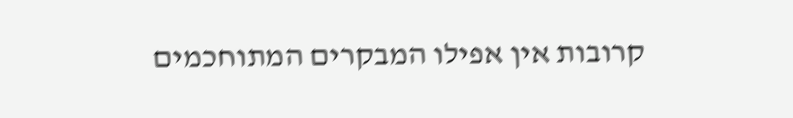קרובות אין אפילו המבקרים המתוחכמים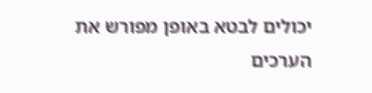יכולים לבטא באופן מפורש את הערכים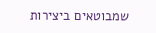שמבוטאים ביצירות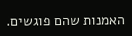האמנות שהם פוגשים.